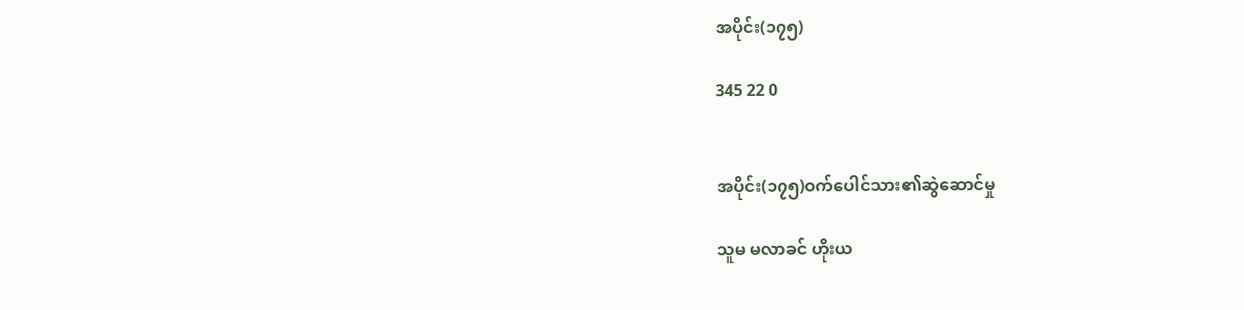အပိုင်း(၁၇၅)

345 22 0


အပိုင်း(၁၇၅)ဝက်ပေါင်သား၏ဆွဲဆောင်မှု

သူမ မလာခင် ဟိုးယ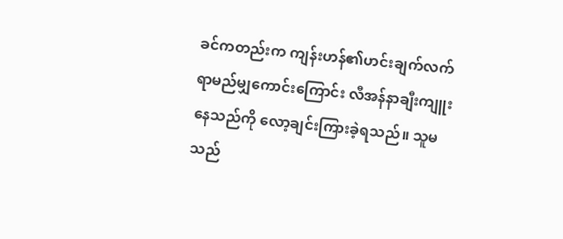ခင်ကတည်းက ကျန်းဟန်၏ဟင်းချက်လက်ရာမည်မျှကောင်းကြောင်း လီအန်နာချီးကျူးနေသည်ကို လော့ချင်းကြားခဲ့ရသည်။ သူမသည်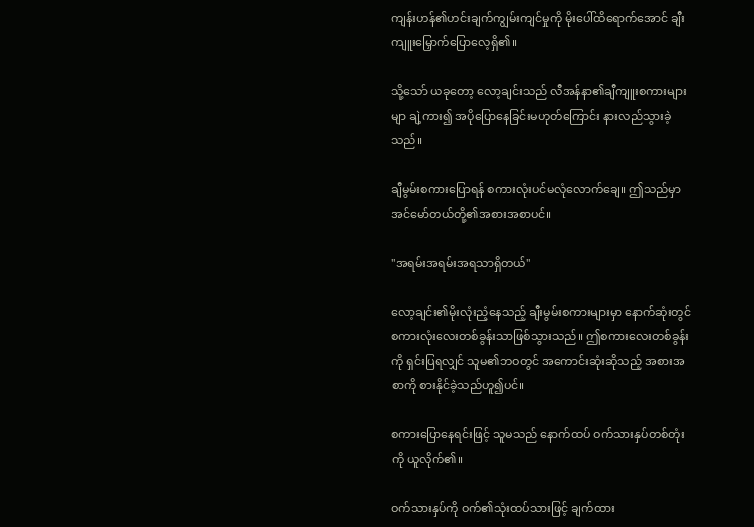ကျန်းဟန်၏ဟင်းချက်ကျွမ်းကျင်မှုကို မိုးပေါ်ထိရောက်အောင် ချီးကျူးမြှောက်ပြောလေ့ရှိ၏။

သို့သော် ယခုတော့ လော့ချင်းသည် လီအန်နာ၏ချီကျူးစကားများမျာ ချဲ့ကား၍ အပိုပြောနေခြင်းမဟုတ်ကြောင်း နားလည်သွားခဲ့သည်။

ချီမွမ်းစကားပြောရန် စကားလုံးပင်မလုံလောက်ချေ။ ဤသည်မှာ အင်မော်တယ်တို့၏အစားအစာပင်။

"အရမ်းအရမ်းအရသာရှိတယ်"

လော့ချင်း၏မိုးလုံးညံ့နေသည့် ချီးမွမ်းစကားများမှာ နောက်ဆုံးတွင် စကားလုံးလေးတစ်ခွန်းသာဖြစ်သွားသည်။ ဤစကားလေးတစ်ခွန်းကို ရှင်းပြရလျှင် သူမ၏ဘဝတွင် အကောင်းဆုံးဆိုသည့် အစားအစာကို စားနိုင်ခဲ့သည်ဟူ၍ပင်။

စကားပြောနေရင်းဖြင့် သူမသည် နောက်ထပ် ဝက်သားနှပ်တစ်တုံးကို ယူလိုက်၏။

ဝက်သားနှပ်ကို ဝက်၏သုံးထပ်သားဖြင့် ချက်ထား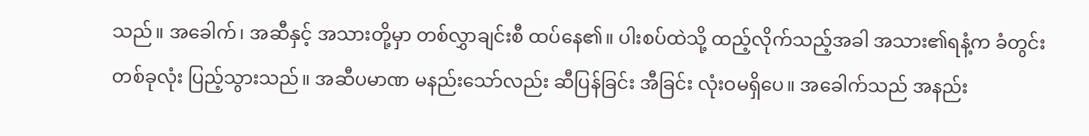သည်။ အခေါက်၊ အဆီနှင့် အသားတို့မှာ တစ်လွှာချင်းစီ ထပ်နေ၏။ ပါးစပ်ထဲသို့ ထည့်လိုက်သည့်အခါ အသား၏ရနံ့က ခံတွင်းတစ်ခုလုံး ပြည့်သွားသည်။ အဆီပမာဏ မနည်းသော်လည်း ဆီပြန်ခြင်း အီခြင်း လုံးဝမရှိပေ။ အခေါက်သည် အနည်း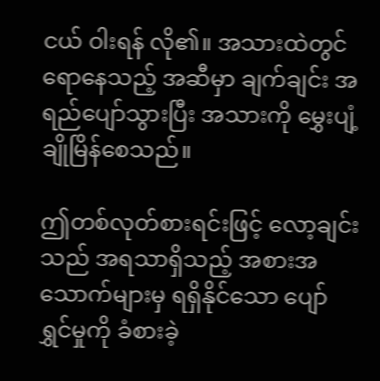ငယ် ဝါးရန် လို၏။ အသားထဲတွင် ရောနေသည့် အဆီမှာ ချက်ချင်း အရည်ပျော်သွားပြီး အသားကို မွှေးပျံ့ချိုမြိန်စေသည်။

ဤတစ်လုတ်စားရင်းဖြင့် လော့ချင်းသည် အရသာရှိသည့် အစားအသောက်များမှ ရရှိနိုင်သော ပျော်ရွှင်မှုကို ခံစားခဲ့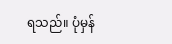ရသည်။ ပုံမှန်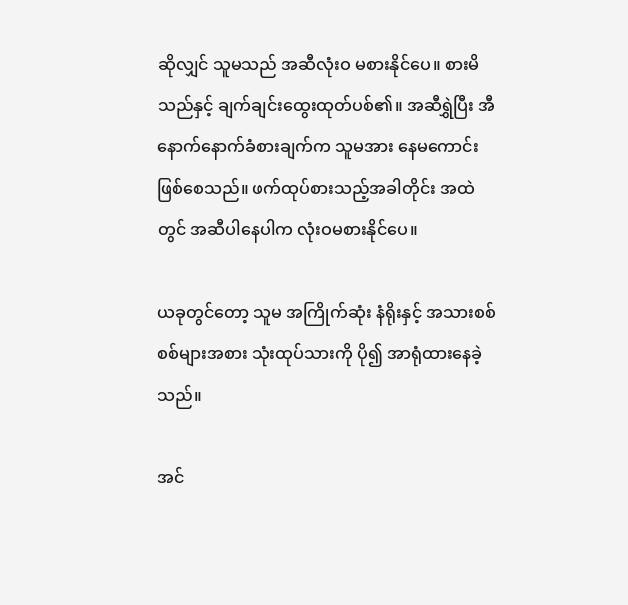ဆိုလျှင် သူမသည် အဆီလုံးဝ မစားနိုင်ပေ။ စားမိသည်နှင့် ချက်ချင်းထွေးထုတ်ပစ်၏။ အဆီရွှဲပြီး အီနောက်နောက်ခံစားချက်က သူမအား နေမကောင်းဖြစ်စေသည်။ ဖက်ထုပ်စားသည့်အခါတိုင်း အထဲတွင် အဆီပါနေပါက လုံးဝမစားနိုင်ပေ။

ယခုတွင်တော့ သူမ အကြိုက်ဆုံး နံရိုးနှင့် အသားစစ်စစ်များအစား သုံးထုပ်သားကို ပို၍ အာရုံထားနေခဲ့သည်။

အင်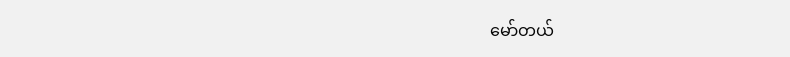မော်တယ်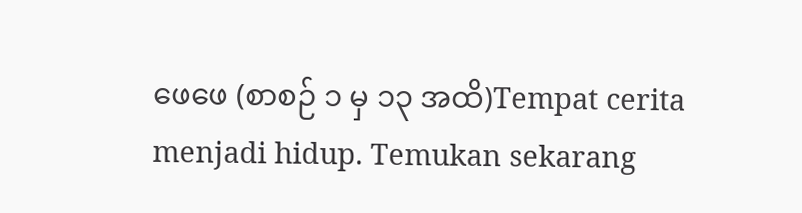ဖေဖေ (စာစဉ် ၁ မှ ၁၃ အထိ)Tempat cerita menjadi hidup. Temukan sekarang